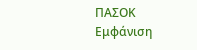ΠΑΣΟΚ
Εμφάνιση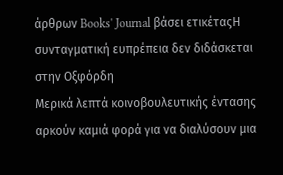άρθρων Books' Journal βάσει ετικέταςΗ συνταγματική ευπρέπεια δεν διδάσκεται στην Οξφόρδη
Μερικά λεπτά κοινοβουλευτικής έντασης αρκούν καμιά φορά για να διαλύσουν μια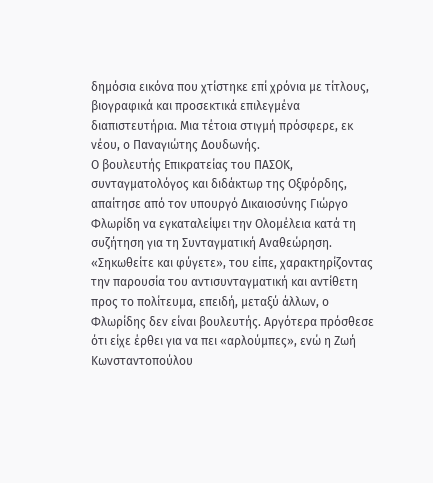δημόσια εικόνα που χτίστηκε επί χρόνια με τίτλους, βιογραφικά και προσεκτικά επιλεγμένα διαπιστευτήρια. Μια τέτοια στιγμή πρόσφερε, εκ νέου, ο Παναγιώτης Δουδωνής.
Ο βουλευτής Επικρατείας του ΠΑΣΟΚ, συνταγματολόγος και διδάκτωρ της Οξφόρδης, απαίτησε από τον υπουργό Δικαιοσύνης Γιώργο Φλωρίδη να εγκαταλείψει την Ολομέλεια κατά τη συζήτηση για τη Συνταγματική Αναθεώρηση. «Σηκωθείτε και φύγετε», του είπε, χαρακτηρίζοντας την παρουσία του αντισυνταγματική και αντίθετη προς το πολίτευμα, επειδή, μεταξύ άλλων, ο Φλωρίδης δεν είναι βουλευτής. Αργότερα πρόσθεσε ότι είχε έρθει για να πει «αρλούμπες», ενώ η Ζωή Κωνσταντοπούλου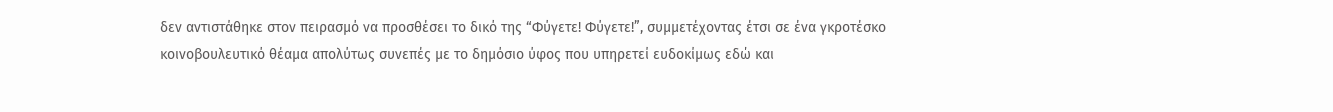δεν αντιστάθηκε στον πειρασμό να προσθέσει το δικό της “Φύγετε! Φύγετε!”, συμμετέχοντας έτσι σε ένα γκροτέσκο κοινοβουλευτικό θέαμα απολύτως συνεπές με το δημόσιο ύφος που υπηρετεί ευδοκίμως εδώ και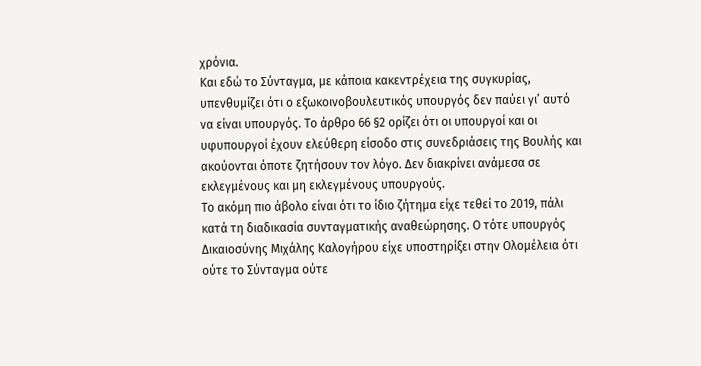χρόνια.
Και εδώ το Σύνταγμα, με κάποια κακεντρέχεια της συγκυρίας, υπενθυμίζει ότι ο εξωκοινοβουλευτικός υπουργός δεν παύει γι’ αυτό να είναι υπουργός. Το άρθρο 66 §2 ορίζει ότι οι υπουργοί και οι υφυπουργοί έχουν ελεύθερη είσοδο στις συνεδριάσεις της Βουλής και ακούονται όποτε ζητήσουν τον λόγο. Δεν διακρίνει ανάμεσα σε εκλεγμένους και μη εκλεγμένους υπουργούς.
Το ακόμη πιο άβολο είναι ότι το ίδιο ζήτημα είχε τεθεί το 2019, πάλι κατά τη διαδικασία συνταγματικής αναθεώρησης. Ο τότε υπουργός Δικαιοσύνης Μιχάλης Καλογήρου είχε υποστηρίξει στην Ολομέλεια ότι ούτε το Σύνταγμα ούτε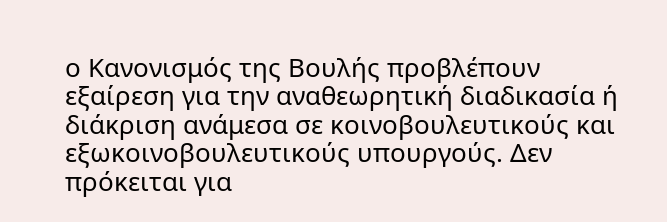ο Κανονισμός της Βουλής προβλέπουν εξαίρεση για την αναθεωρητική διαδικασία ή διάκριση ανάμεσα σε κοινοβουλευτικούς και εξωκοινοβουλευτικούς υπουργούς. Δεν πρόκειται για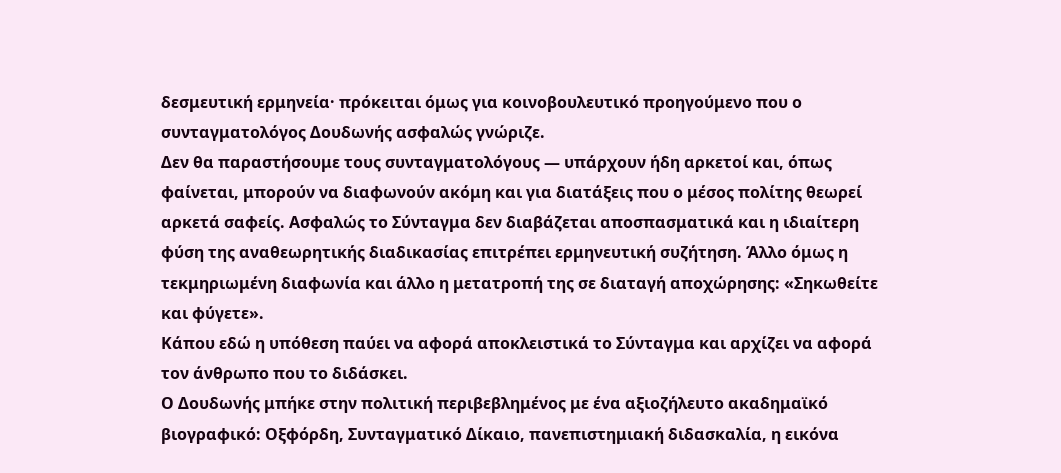δεσμευτική ερμηνεία· πρόκειται όμως για κοινοβουλευτικό προηγούμενο που ο συνταγματολόγος Δουδωνής ασφαλώς γνώριζε.
Δεν θα παραστήσουμε τους συνταγματολόγους — υπάρχουν ήδη αρκετοί και, όπως φαίνεται, μπορούν να διαφωνούν ακόμη και για διατάξεις που ο μέσος πολίτης θεωρεί αρκετά σαφείς. Ασφαλώς το Σύνταγμα δεν διαβάζεται αποσπασματικά και η ιδιαίτερη φύση της αναθεωρητικής διαδικασίας επιτρέπει ερμηνευτική συζήτηση. Άλλο όμως η τεκμηριωμένη διαφωνία και άλλο η μετατροπή της σε διαταγή αποχώρησης: «Σηκωθείτε και φύγετε».
Κάπου εδώ η υπόθεση παύει να αφορά αποκλειστικά το Σύνταγμα και αρχίζει να αφορά τον άνθρωπο που το διδάσκει.
Ο Δουδωνής μπήκε στην πολιτική περιβεβλημένος με ένα αξιοζήλευτο ακαδημαϊκό βιογραφικό: Οξφόρδη, Συνταγματικό Δίκαιο, πανεπιστημιακή διδασκαλία, η εικόνα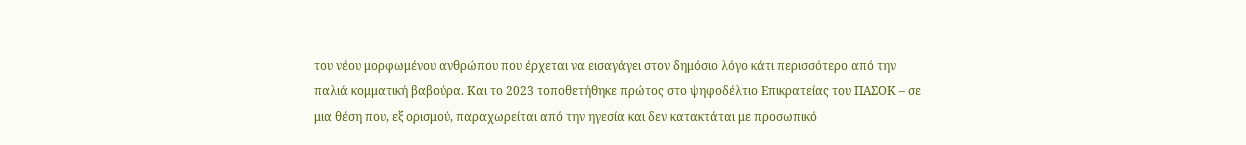του νέου μορφωμένου ανθρώπου που έρχεται να εισαγάγει στον δημόσιο λόγο κάτι περισσότερο από την παλιά κομματική βαβούρα. Και το 2023 τοποθετήθηκε πρώτος στο ψηφοδέλτιο Επικρατείας του ΠΑΣΟΚ – σε μια θέση που, εξ ορισμού, παραχωρείται από την ηγεσία και δεν κατακτάται με προσωπικό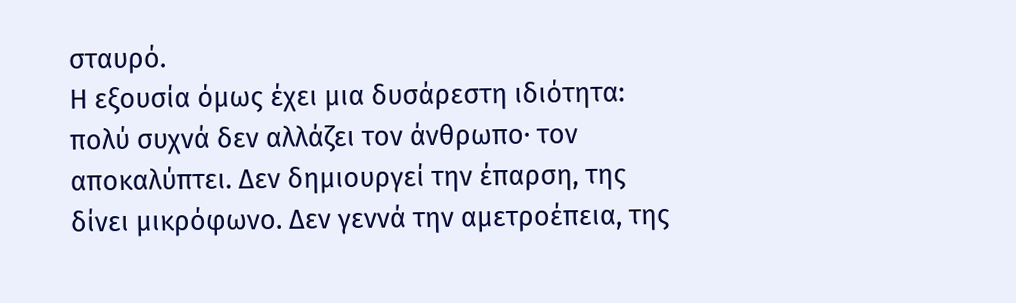σταυρό.
Η εξουσία όμως έχει μια δυσάρεστη ιδιότητα: πολύ συχνά δεν αλλάζει τον άνθρωπο· τον αποκαλύπτει. Δεν δημιουργεί την έπαρση, της δίνει μικρόφωνο. Δεν γεννά την αμετροέπεια, της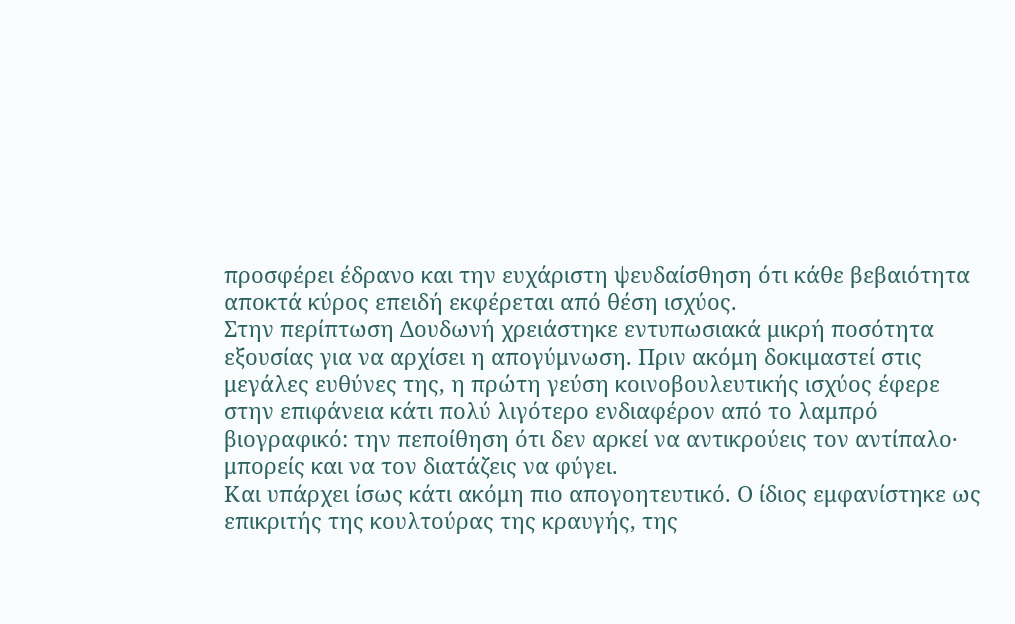προσφέρει έδρανο και την ευχάριστη ψευδαίσθηση ότι κάθε βεβαιότητα αποκτά κύρος επειδή εκφέρεται από θέση ισχύος.
Στην περίπτωση Δουδωνή χρειάστηκε εντυπωσιακά μικρή ποσότητα εξουσίας για να αρχίσει η απογύμνωση. Πριν ακόμη δοκιμαστεί στις μεγάλες ευθύνες της, η πρώτη γεύση κοινοβουλευτικής ισχύος έφερε στην επιφάνεια κάτι πολύ λιγότερο ενδιαφέρον από το λαμπρό βιογραφικό: την πεποίθηση ότι δεν αρκεί να αντικρούεις τον αντίπαλο· μπορείς και να τον διατάζεις να φύγει.
Και υπάρχει ίσως κάτι ακόμη πιο απογοητευτικό. Ο ίδιος εμφανίστηκε ως επικριτής της κουλτούρας της κραυγής, της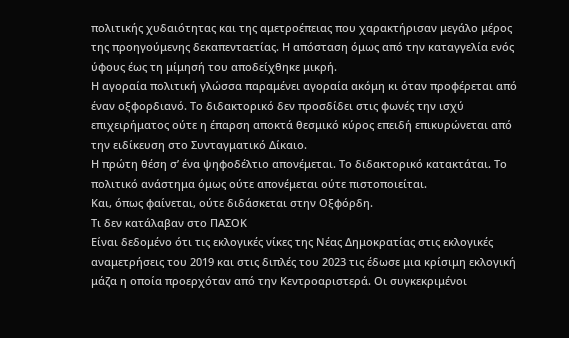πολιτικής χυδαιότητας και της αμετροέπειας που χαρακτήρισαν μεγάλο μέρος της προηγούμενης δεκαπενταετίας. Η απόσταση όμως από την καταγγελία ενός ύφους έως τη μίμησή του αποδείχθηκε μικρή.
Η αγοραία πολιτική γλώσσα παραμένει αγοραία ακόμη κι όταν προφέρεται από έναν οξφορδιανό. Το διδακτορικό δεν προσδίδει στις φωνές την ισχύ επιχειρήματος ούτε η έπαρση αποκτά θεσμικό κύρος επειδή επικυρώνεται από την ειδίκευση στο Συνταγματικό Δίκαιο.
Η πρώτη θέση σ’ ένα ψηφοδέλτιο απονέμεται. Το διδακτορικό κατακτάται. Το πολιτικό ανάστημα όμως ούτε απονέμεται ούτε πιστοποιείται.
Και, όπως φαίνεται, ούτε διδάσκεται στην Οξφόρδη.
Τι δεν κατάλαβαν στο ΠΑΣΟΚ
Είναι δεδομένο ότι τις εκλογικές νίκες της Νέας Δημοκρατίας στις εκλογικές αναμετρήσεις του 2019 και στις διπλές του 2023 τις έδωσε μια κρίσιμη εκλογική μάζα η οποία προερχόταν από την Κεντροαριστερά. Οι συγκεκριμένοι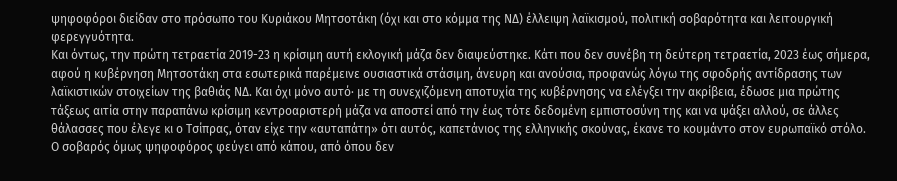ψηφοφόροι διείδαν στο πρόσωπο του Κυριάκου Μητσοτάκη (όχι και στο κόμμα της ΝΔ) έλλειψη λαϊκισμού, πολιτική σοβαρότητα και λειτουργική φερεγγυότητα.
Και όντως, την πρώτη τετραετία 2019-23 η κρίσιμη αυτή εκλογική μάζα δεν διαψεύστηκε. Κάτι που δεν συνέβη τη δεύτερη τετραετία, 2023 έως σήμερα, αφού η κυβέρνηση Μητσοτάκη στα εσωτερικά παρέμεινε ουσιαστικά στάσιμη, άνευρη και ανούσια, προφανώς λόγω της σφοδρής αντίδρασης των λαϊκιστικών στοιχείων της βαθιάς ΝΔ. Και όχι μόνο αυτό· με τη συνεχιζόμενη αποτυχία της κυβέρνησης να ελέγξει την ακρίβεια, έδωσε μια πρώτης τάξεως αιτία στην παραπάνω κρίσιμη κεντροαριστερή μάζα να αποστεί από την έως τότε δεδομένη εμπιστοσύνη της και να ψάξει αλλού, σε άλλες θάλασσες που έλεγε κι ο Τσίπρας, όταν είχε την «αυταπάτη» ότι αυτός, καπετάνιος της ελληνικής σκούνας, έκανε το κουμάντο στον ευρωπαϊκό στόλο.
Ο σοβαρός όμως ψηφοφόρος φεύγει από κάπου, από όπου δεν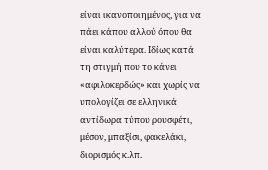είναι ικανοποιημένος, για να πάει κάπου αλλού όπου θα είναι καλύτερα. Ιδίως κατά τη στιγμή που το κάνει «αφιλοκερδώς» και χωρίς να υπολογίζει σε ελληνικά αντίδωρα τύπου ρουσφέτι, μέσον, μπαξίσι, φακελάκι, διορισμός κ.λπ.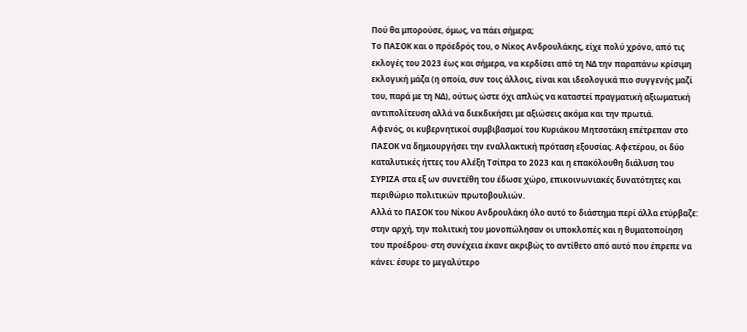Πού θα μπορούσε, όμως, να πάει σήμερα;
Το ΠΑΣΟΚ και ο πρόεδρός του, ο Νίκος Ανδρουλάκης, είχε πολύ χρόνο, από τις εκλογές του 2023 έως και σήμερα, να κερδίσει από τη ΝΔ την παραπάνω κρίσιμη εκλογική μάζα (η οποία, συν τοις άλλοις, είναι και ιδεολογικά πιο συγγενής μαζί του, παρά με τη ΝΔ), ούτως ώστε όχι απλώς να καταστεί πραγματική αξιωματική αντιπολίτευση αλλά να διεκδικήσει με αξιώσεις ακόμα και την πρωτιά.
Αφενός, οι κυβερνητικοί συμβιβασμοί του Κυριάκου Μητσοτάκη επέτρεπαν στο ΠΑΣΟΚ να δημιουργήσει την εναλλακτική πρόταση εξουσίας. Αφετέρου, οι δύο καταλυτικές ήττες του Αλέξη Τσίπρα το 2023 και η επακόλουθη διάλυση του ΣΥΡΙΖΑ στα εξ ων συνετέθη του έδωσε χώρο, επικοινωνιακές δυνατότητες και περιθώριο πολιτικών πρωτοβουλιών.
Αλλά το ΠΑΣΟΚ του Νίκου Ανδρουλάκη όλο αυτό το διάστημα περί άλλα ετύρβαζε: στην αρχή, την πολιτική του μονοπώλησαν οι υποκλοπές και η θυματοποίηση του προέδρου· στη συνέχεια έκανε ακριβώς το αντίθετο από αυτό που έπρεπε να κάνει: έσυρε το μεγαλύτερο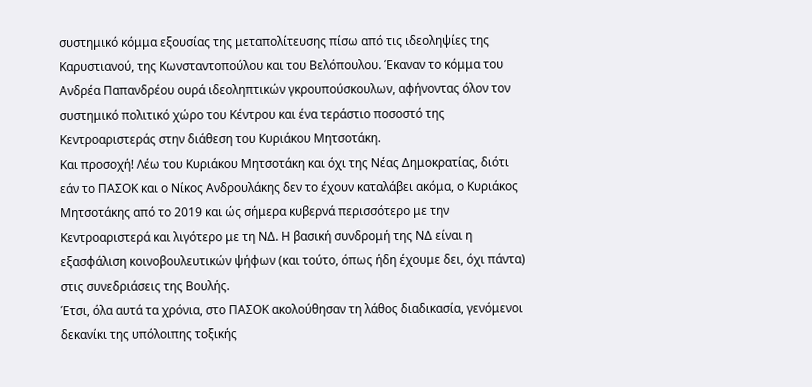συστημικό κόμμα εξουσίας της μεταπολίτευσης πίσω από τις ιδεοληψίες της Καρυστιανού, της Κωνσταντοπούλου και του Βελόπουλου. Έκαναν το κόμμα του Ανδρέα Παπανδρέου ουρά ιδεοληπτικών γκρουπούσκουλων, αφήνοντας όλον τον συστημικό πολιτικό χώρο του Κέντρου και ένα τεράστιο ποσοστό της Κεντροαριστεράς στην διάθεση του Κυριάκου Μητσοτάκη.
Και προσοχή! Λέω του Κυριάκου Μητσοτάκη και όχι της Νέας Δημοκρατίας, διότι εάν το ΠΑΣΟΚ και ο Νίκος Ανδρουλάκης δεν το έχουν καταλάβει ακόμα, ο Κυριάκος Μητσοτάκης από το 2019 και ώς σήμερα κυβερνά περισσότερο με την Κεντροαριστερά και λιγότερο με τη ΝΔ. Η βασική συνδρομή της ΝΔ είναι η εξασφάλιση κοινοβουλευτικών ψήφων (και τούτο, όπως ήδη έχουμε δει, όχι πάντα) στις συνεδριάσεις της Βουλής.
Έτσι, όλα αυτά τα χρόνια, στο ΠΑΣΟΚ ακολούθησαν τη λάθος διαδικασία, γενόμενοι δεκανίκι της υπόλοιπης τοξικής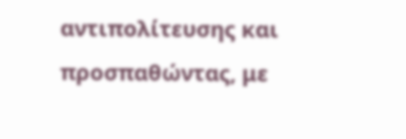αντιπολίτευσης και προσπαθώντας, με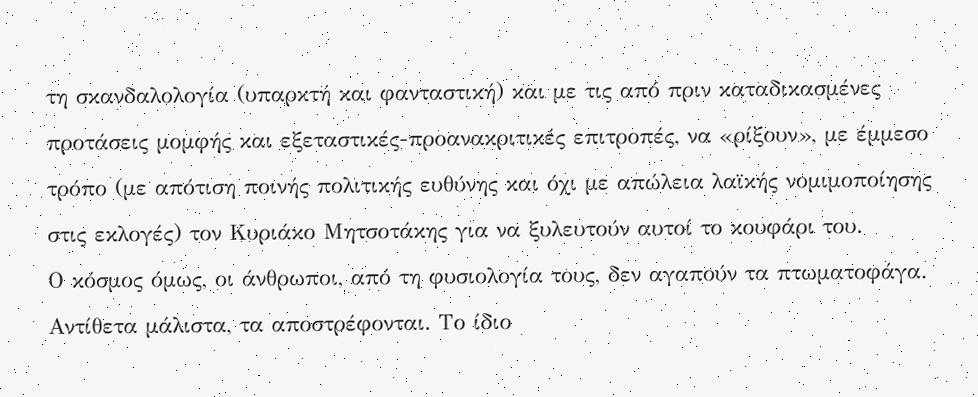τη σκανδαλολογία (υπαρκτή και φανταστική) και με τις από πριν καταδικασμένες προτάσεις μομφής και εξεταστικές-προανακριτικές επιτροπές, να «ρίξουν», με έμμεσο τρόπο (με απότιση ποινής πολιτικής ευθύνης και όχι με απώλεια λαϊκής νομιμοποίησης στις εκλογές) τον Κυριάκο Μητσοτάκης για να ξυλευτούν αυτοί το κουφάρι του.
Ο κόσμος όμως, οι άνθρωποι, από τη φυσιολογία τους, δεν αγαπούν τα πτωματοφάγα. Αντίθετα μάλιστα, τα αποστρέφονται. Το ίδιο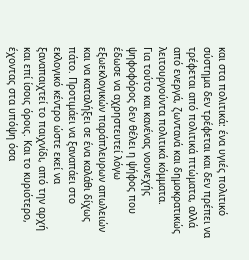και στα πολιτικά: ένα υγιές πολιτικό σύστημα δεν τρέφεται και δεν πρέπει να τρέφεται από πολιτικά πτώματα, αλλά από ενεργά, ζωντανά και δημοκρατικώς λειτουργούντα πολιτικά κόμματα.
Για τούτο και κανένας νουνεχής ψηφοφόρος δεν θέλει η ψήφος που έδωσε να αχρηστευτεί λόγω εξωεκλογικών παράπλευρων απωλειών και να καταλήξει σε ένα καλάθι δίχως πάτο. Προτιμάει να ξαναπάει στο εκλογικό κέντρο ώστε εκεί να ξαναπαιχτεί το παιχνίδι, από την αρχή και επί ίσοις όροις. Και το κυριότερο, έχοντας στα υπόψη όσα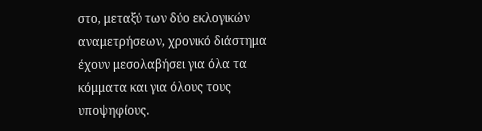στο, μεταξύ των δύο εκλογικών αναμετρήσεων, χρονικό διάστημα έχουν μεσολαβήσει για όλα τα κόμματα και για όλους τους υποψηφίους.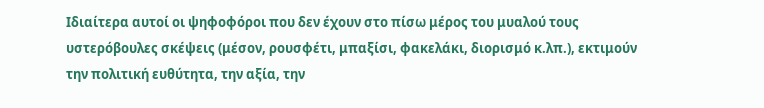Ιδιαίτερα αυτοί οι ψηφοφόροι που δεν έχουν στο πίσω μέρος του μυαλού τους υστερόβουλες σκέψεις (μέσον, ρουσφέτι, μπαξίσι, φακελάκι, διορισμό κ.λπ.), εκτιμούν την πολιτική ευθύτητα, την αξία, την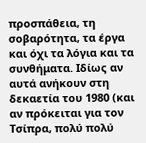προσπάθεια, τη σοβαρότητα, τα έργα και όχι τα λόγια και τα συνθήματα. Ιδίως αν αυτά ανήκουν στη δεκαετία του 1980 (και αν πρόκειται για τον Τσίπρα, πολύ πολύ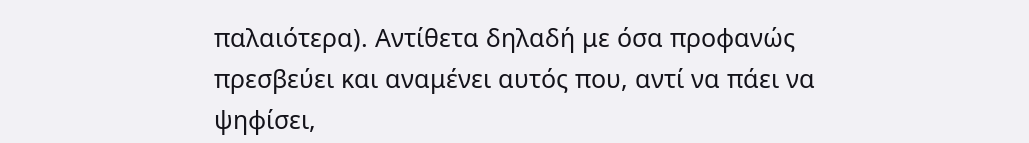παλαιότερα). Αντίθετα δηλαδή με όσα προφανώς πρεσβεύει και αναμένει αυτός που, αντί να πάει να ψηφίσει,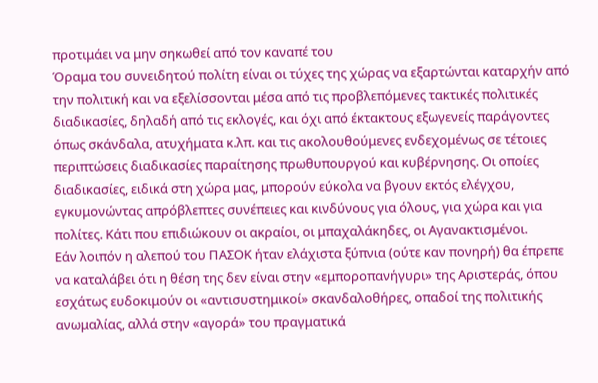προτιμάει να μην σηκωθεί από τον καναπέ του
Όραμα του συνειδητού πολίτη είναι οι τύχες της χώρας να εξαρτώνται καταρχήν από την πολιτική και να εξελίσσονται μέσα από τις προβλεπόμενες τακτικές πολιτικές διαδικασίες, δηλαδή από τις εκλογές, και όχι από έκτακτους εξωγενείς παράγοντες όπως σκάνδαλα, ατυχήματα κ.λπ. και τις ακολουθούμενες ενδεχομένως σε τέτοιες περιπτώσεις διαδικασίες παραίτησης πρωθυπουργού και κυβέρνησης. Οι οποίες διαδικασίες, ειδικά στη χώρα μας, μπορούν εύκολα να βγουν εκτός ελέγχου, εγκυμονώντας απρόβλεπτες συνέπειες και κινδύνους για όλους, για χώρα και για πολίτες. Κάτι που επιδιώκουν οι ακραίοι, οι μπαχαλάκηδες, οι Αγανακτισμένοι.
Εάν λοιπόν η αλεπού του ΠΑΣΟΚ ήταν ελάχιστα ξύπνια (ούτε καν πονηρή) θα έπρεπε να καταλάβει ότι η θέση της δεν είναι στην «εμποροπανήγυρι» της Αριστεράς, όπου εσχάτως ευδοκιμούν οι «αντισυστημικοί» σκανδαλοθήρες, οπαδοί της πολιτικής ανωμαλίας, αλλά στην «αγορά» του πραγματικά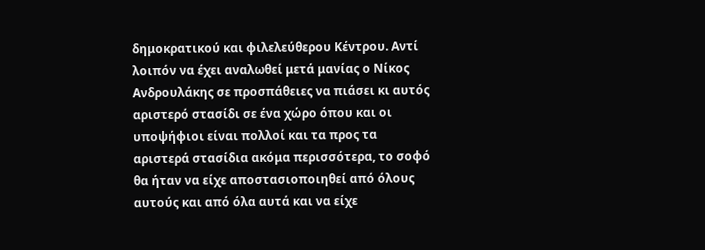δημοκρατικού και φιλελεύθερου Κέντρου. Αντί λοιπόν να έχει αναλωθεί μετά μανίας ο Νίκος Ανδρουλάκης σε προσπάθειες να πιάσει κι αυτός αριστερό στασίδι σε ένα χώρο όπου και οι υποψήφιοι είναι πολλοί και τα προς τα αριστερά στασίδια ακόμα περισσότερα, το σοφό θα ήταν να είχε αποστασιοποιηθεί από όλους αυτούς και από όλα αυτά και να είχε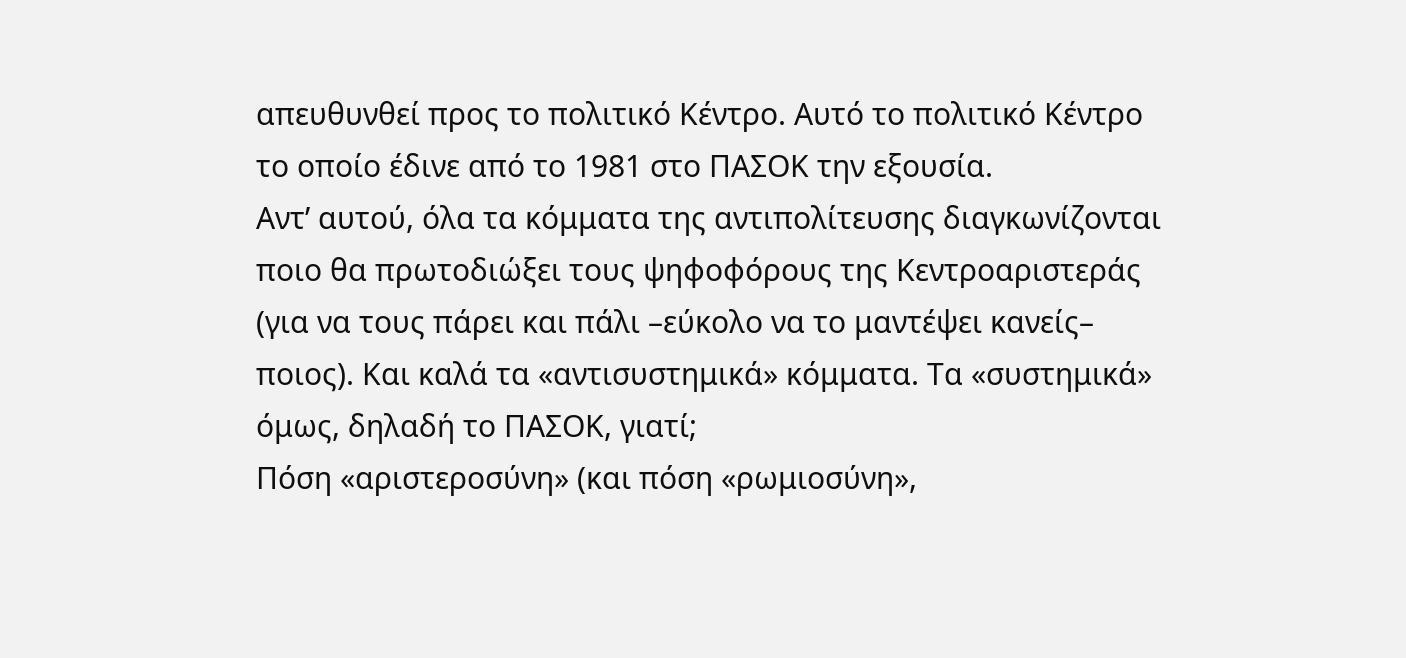απευθυνθεί προς το πολιτικό Κέντρο. Αυτό το πολιτικό Κέντρο το οποίο έδινε από το 1981 στο ΠΑΣΟΚ την εξουσία.
Αντ’ αυτού, όλα τα κόμματα της αντιπολίτευσης διαγκωνίζονται ποιο θα πρωτοδιώξει τους ψηφοφόρους της Κεντροαριστεράς (για να τους πάρει και πάλι –εύκολο να το μαντέψει κανείς– ποιος). Και καλά τα «αντισυστημικά» κόμματα. Τα «συστημικά» όμως, δηλαδή το ΠΑΣΟΚ, γιατί;
Πόση «αριστεροσύνη» (και πόση «ρωμιοσύνη»,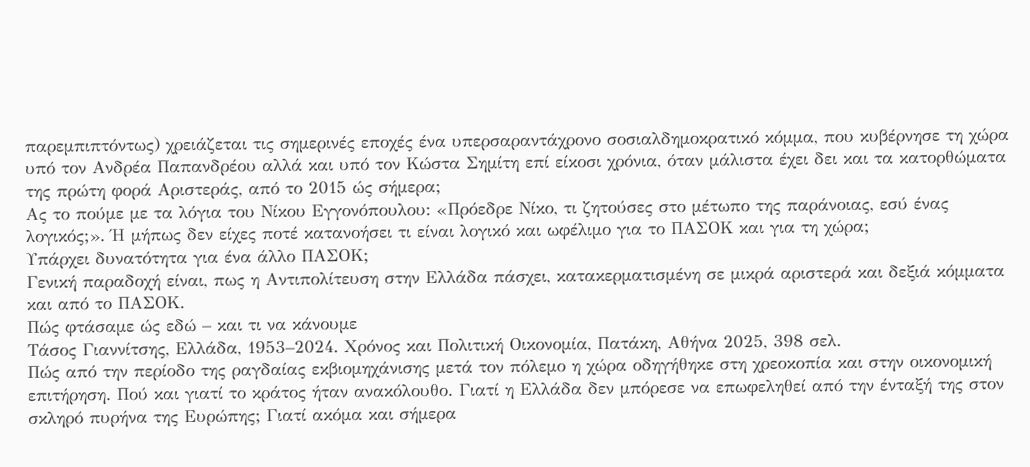παρεμπιπτόντως) χρειάζεται τις σημερινές εποχές ένα υπερσαραντάχρονο σοσιαλδημοκρατικό κόμμα, που κυβέρνησε τη χώρα υπό τον Ανδρέα Παπανδρέου αλλά και υπό τον Κώστα Σημίτη επί είκοσι χρόνια, όταν μάλιστα έχει δει και τα κατορθώματα της πρώτη φορά Αριστεράς, από το 2015 ώς σήμερα;
Ας το πούμε με τα λόγια του Νίκου Εγγονόπουλου: «Πρόεδρε Νίκο, τι ζητούσες στο μέτωπο της παράνοιας, εσύ ένας λογικός;». Ή μήπως δεν είχες ποτέ κατανοήσει τι είναι λογικό και ωφέλιμο για το ΠΑΣΟΚ και για τη χώρα;
Υπάρχει δυνατότητα για ένα άλλο ΠΑΣΟΚ;
Γενική παραδοχή είναι, πως η Αντιπολίτευση στην Ελλάδα πάσχει, κατακερματισμένη σε μικρά αριστερά και δεξιά κόμματα και από το ΠΑΣΟΚ.
Πώς φτάσαμε ώς εδώ – και τι να κάνουμε
Τάσος Γιαννίτσης, Ελλάδα, 1953–2024. Χρόνος και Πολιτική Οικονομία, Πατάκη, Αθήνα 2025, 398 σελ.
Πώς από την περίοδο της ραγδαίας εκβιομηχάνισης μετά τον πόλεμο η χώρα οδηγήθηκε στη χρεοκοπία και στην οικονομική επιτήρηση. Πού και γιατί το κράτος ήταν ανακόλουθο. Γιατί η Ελλάδα δεν μπόρεσε να επωφεληθεί από την ένταξή της στον σκληρό πυρήνα της Ευρώπης; Γιατί ακόμα και σήμερα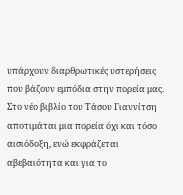υπάρχουν διαρθρωτικές υστερήσεις που βάζουν εμπόδια στην πορεία μας. Στο νέο βιβλίο του Τάσου Γιαννίτση αποτιμάται μια πορεία όχι και τόσο αισιόδοξη, ενώ εκφράζεται αβεβαιότητα και για το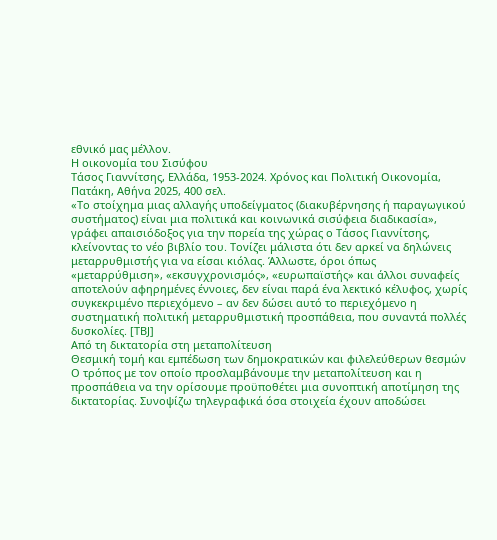εθνικό μας μέλλον.
Η οικονομία του Σισύφου
Τάσος Γιαννίτσης, Ελλάδα, 1953-2024. Χρόνος και Πολιτική Οικονομία, Πατάκη, Αθήνα 2025, 400 σελ.
«Το στοίχημα μιας αλλαγής υποδείγματος (διακυβέρνησης ή παραγωγικού συστήματος) είναι μια πολιτικά και κοινωνικά σισύφεια διαδικασία», γράφει απαισιόδοξος για την πορεία της χώρας ο Τάσος Γιαννίτσης, κλείνοντας το νέο βιβλίο του. Τονίζει μάλιστα ότι δεν αρκεί να δηλώνεις μεταρρυθμιστής για να είσαι κιόλας. Άλλωστε, όροι όπως «μεταρρύθμιση», «εκσυγχρονισμός», «ευρωπαϊστής» και άλλοι συναφείς αποτελούν αφηρημένες έννοιες, δεν είναι παρά ένα λεκτικό κέλυφος, χωρίς συγκεκριμένο περιεχόμενο – αν δεν δώσει αυτό το περιεχόμενο η συστηματική πολιτική μεταρρυθμιστική προσπάθεια, που συναντά πολλές δυσκολίες. [ΤΒJ]
Από τη δικτατορία στη μεταπολίτευση
Θεσμική τομή και εμπέδωση των δημοκρατικών και φιλελεύθερων θεσμών
Ο τρόπος με τον οποίο προσλαμβάνουμε την μεταπολίτευση και η προσπάθεια να την ορίσουμε προϋποθέτει μια συνοπτική αποτίμηση της δικτατορίας. Συνοψίζω τηλεγραφικά όσα στοιχεία έχουν αποδώσει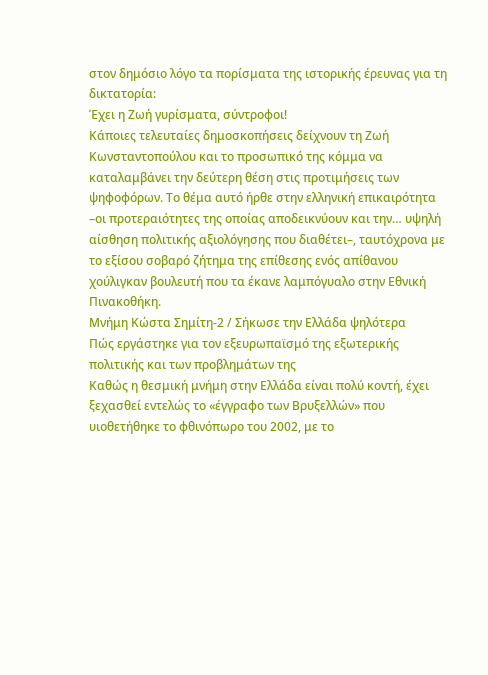στον δημόσιο λόγο τα πορίσματα της ιστορικής έρευνας για τη δικτατορία:
Έχει η Ζωή γυρίσματα, σύντροφοι!
Κάποιες τελευταίες δημοσκοπήσεις δείχνουν τη Ζωή Κωνσταντοπούλου και το προσωπικό της κόμμα να καταλαμβάνει την δεύτερη θέση στις προτιμήσεις των ψηφοφόρων. Το θέμα αυτό ήρθε στην ελληνική επικαιρότητα –οι προτεραιότητες της οποίας αποδεικνύουν και την… υψηλή αίσθηση πολιτικής αξιολόγησης που διαθέτει–, ταυτόχρονα με το εξίσου σοβαρό ζήτημα της επίθεσης ενός απίθανου χούλιγκαν βουλευτή που τα έκανε λαμπόγυαλο στην Εθνική Πινακοθήκη.
Μνήμη Kώστα Σημίτη-2 / Σήκωσε την Ελλάδα ψηλότερα
Πώς εργάστηκε για τον εξευρωπαϊσμό της εξωτερικής πολιτικής και των προβλημάτων της
Καθώς η θεσμική μνήμη στην Ελλάδα είναι πολύ κοντή, έχει ξεχασθεί εντελώς το «έγγραφο των Βρυξελλών» που υιοθετήθηκε το φθινόπωρο του 2002, με το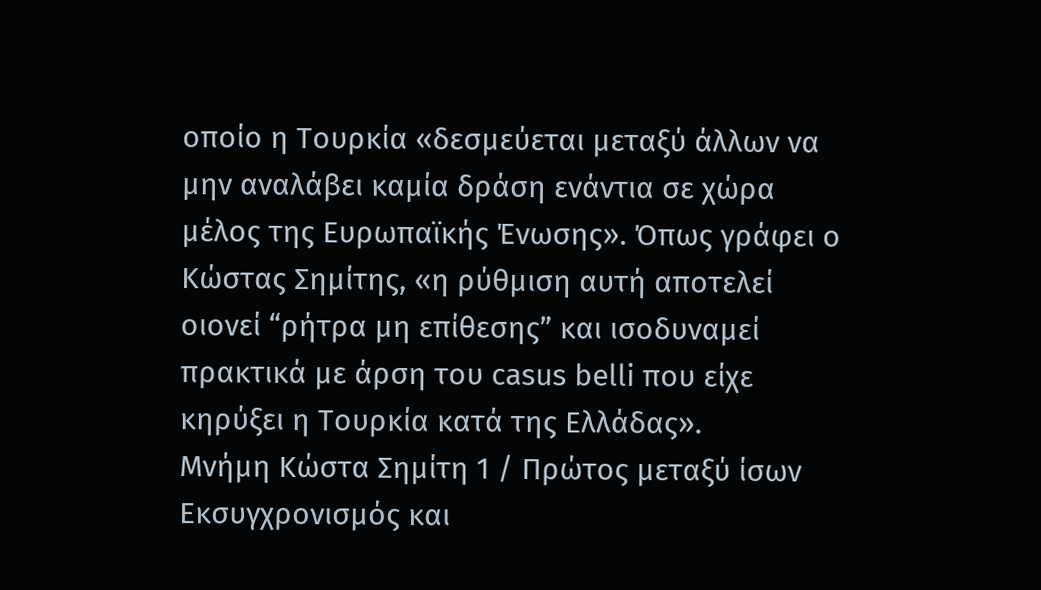οποίο η Τουρκία «δεσμεύεται μεταξύ άλλων να μην αναλάβει καμία δράση ενάντια σε χώρα μέλος της Ευρωπαϊκής Ένωσης». Όπως γράφει ο Κώστας Σημίτης, «η ρύθμιση αυτή αποτελεί οιονεί “ρήτρα μη επίθεσης” και ισοδυναμεί πρακτικά με άρση του casus belli που είχε κηρύξει η Τουρκία κατά της Ελλάδας».
Μνήμη Κώστα Σημίτη 1 / Πρώτος μεταξύ ίσων
Εκσυγχρονισμός και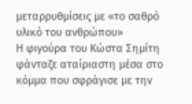μεταρρυθμίσεις με «το σαθρό υλικό του ανθρώπου»
Η φιγούρα του Κώστα Σημίτη φάνταζε αταίριαστη μέσα στο κόμμα που σφράγισε με την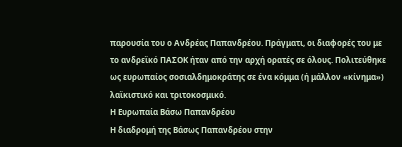παρουσία του ο Ανδρέας Παπανδρέου. Πράγματι, οι διαφορές του με το ανδρεϊκό ΠΑΣΟΚ ήταν από την αρχή ορατές σε όλους. Πολιτεύθηκε ως ευρωπαίος σοσιαλδημοκράτης σε ένα κόμμα (ή μάλλον «κίνημα») λαϊκιστικό και τριτοκοσμικό.
Η Ευρωπαία Βάσω Παπανδρέου
Η διαδρομή της Βάσως Παπανδρέου στην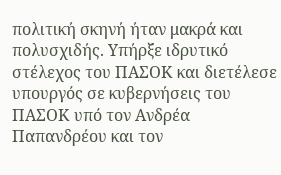πολιτική σκηνή ήταν μακρά και πολυσχιδής. Υπήρξε ιδρυτικό στέλεχος του ΠΑΣΟΚ και διετέλεσε υπουργός σε κυβερνήσεις του ΠΑΣΟΚ υπό τον Ανδρέα Παπανδρέου και τον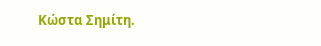Κώστα Σημίτη.